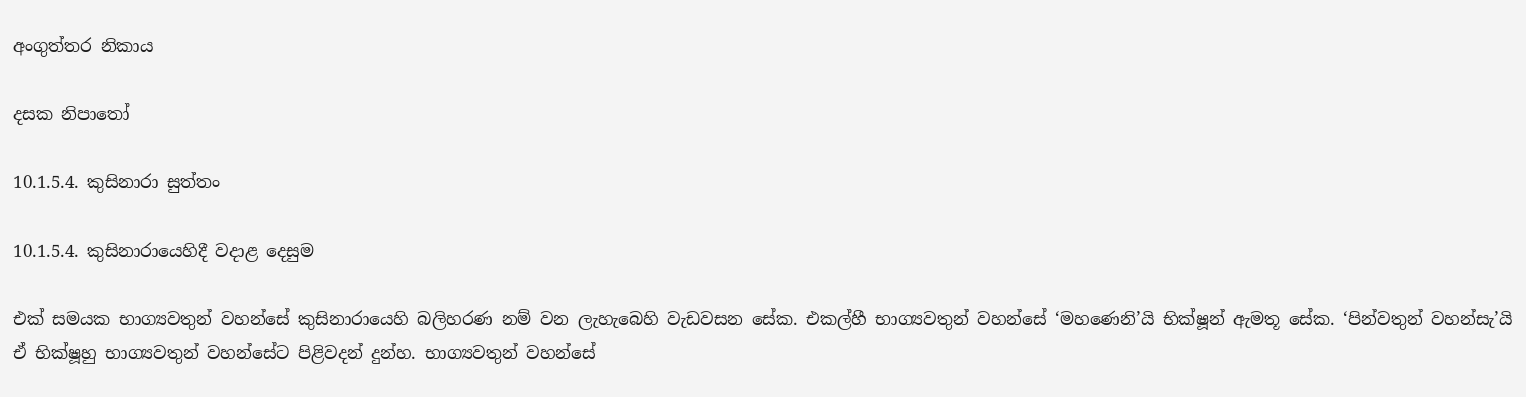අංගුත්තර නිකාය

දසක නිපාතෝ

10.1.5.4. කුසිනාරා සුත්තං

10.1.5.4. කුසිනාරායෙහිදී වදාළ දෙසුම

එක් සමයක භාග්‍යවතුන් වහන්සේ කුසිනාරායෙහි බලිහරණ නම් වන ලැහැබෙහි වැඩවසන සේක. එකල්හී භාග්‍යවතුන් වහන්සේ ‘මහණෙනි’යි භික්ෂූන් ඇමතූ සේක. ‘පින්වතුන් වහන්සැ’යි ඒ භික්ෂූහු භාග්‍යවතුන් වහන්සේට පිළිවදන් දුන්හ. භාග්‍යවතුන් වහන්සේ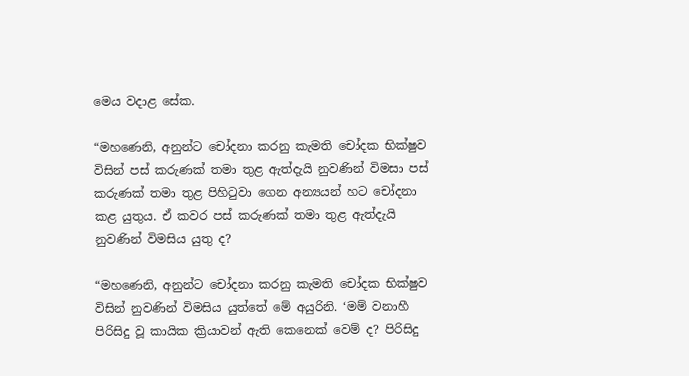මෙය වදාළ සේක.

“මහණෙනි, අනුන්ට චෝදනා කරනු කැමති චෝදක භික්ෂුව විසින් පස් කරුණක් තමා තුළ ඇත්දැයි නුවණින් විමසා පස් කරුණක් තමා තුළ පිහිටුවා ගෙන අන්‍යයන් හට චෝදනා කළ යුතුය. ඒ කවර පස් කරුණක් තමා තුළ ඇත්දැයි නුවණින් විමසිය යුතු ද?

“මහණෙනි, අනුන්ට චෝදනා කරනු කැමති චෝදක භික්ෂුව විසින් නුවණින් විමසිය යුත්තේ මේ අයුරිනි. ‘මම් වනාහී පිරිසිදු වූ කායික ක්‍රියාවන් ඇති කෙනෙක් වෙම් ද? පිරිසිදු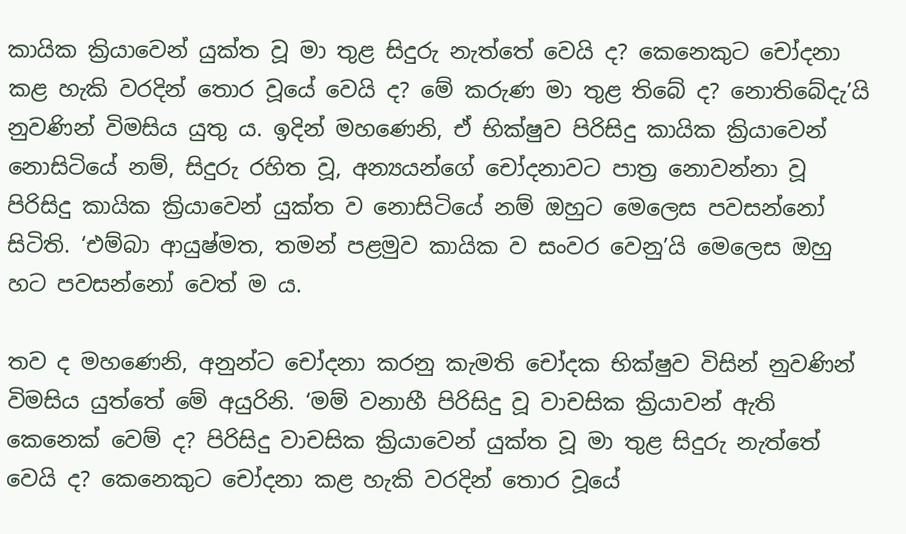කායික ක්‍රියාවෙන් යුක්ත වූ මා තුළ සිදුරු නැත්තේ වෙයි ද? කෙනෙකුට චෝදනා කළ හැකි වරදින් තොර වූයේ වෙයි ද? මේ කරුණ මා තුළ තිබේ ද? නොතිබේදැ’යි නුවණින් විමසිය යුතු ය. ඉදින් මහණෙනි, ඒ භික්ෂුව පිරිසිදු කායික ක්‍රියාවෙන් නොසිටියේ නම්, සිදුරු රහිත වූ, අන්‍යයන්ගේ චෝදනාවට පාත්‍ර නොවන්නා වූ පිරිසිදු කායික ක්‍රියාවෙන් යුක්ත ව නොසිටියේ නම් ඔහුට මෙලෙස පවසන්නෝ සිටිති. ‘එම්බා ආයුෂ්මත, තමන් පළමුව කායික ව සංවර වෙනු’යි මෙලෙස ඔහු හට පවසන්නෝ වෙත් ම ය.

තව ද මහණෙනි, අනුන්ට චෝදනා කරනු කැමති චෝදක භික්ෂුව විසින් නුවණින් විමසිය යුත්තේ මේ අයුරිනි. ‘මම් වනාහී පිරිසිදු වූ වාචසික ක්‍රියාවන් ඇති කෙනෙක් වෙම් ද? පිරිසිදු වාචසික ක්‍රියාවෙන් යුක්ත වූ මා තුළ සිදුරු නැත්තේ වෙයි ද? කෙනෙකුට චෝදනා කළ හැකි වරදින් තොර වූයේ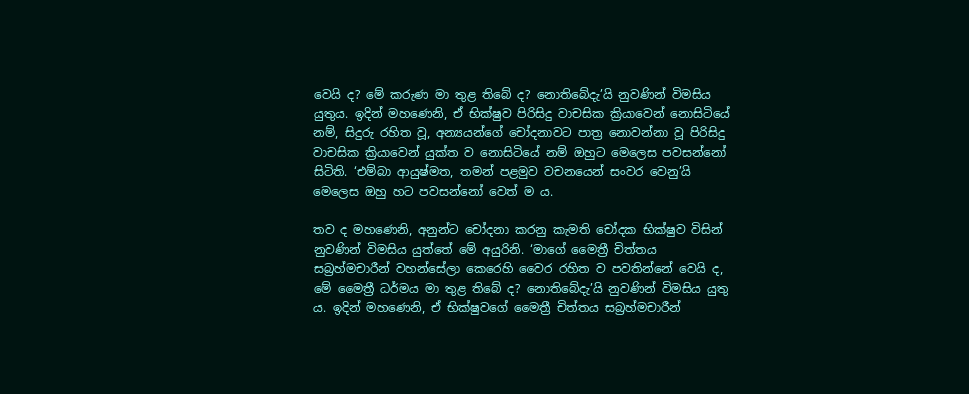වෙයි ද? මේ කරුණ මා තුළ තිබේ ද? නොතිබේදැ’යි නුවණින් විමසිය යුතුය. ඉදින් මහණෙනි, ඒ භික්ෂුව පිරිසිදු වාචසික ක්‍රියාවෙන් නොසිටියේ නම්, සිදුරු රහිත වූ, අන්‍යයන්ගේ චෝදනාවට පාත්‍ර නොවන්නා වූ පිරිසිදු වාචසික ක්‍රියාවෙන් යුක්ත ව නොසිටියේ නම් ඔහුට මෙලෙස පවසන්නෝ සිටිති. ‘එම්බා ආයුෂ්මත, තමන් පළමුව වචනයෙන් සංවර වෙනු’යි මෙලෙස ඔහු හට පවසන්නෝ වෙත් ම ය.

තව ද මහණෙනි, අනුන්ට චෝදනා කරනු කැමති චෝදක භික්ෂුව විසින් නුවණින් විමසිය යුත්තේ මේ අයුරිනි. ‘මාගේ මෛත්‍රී චිත්තය සබ්‍රහ්මචාරීන් වහන්සේලා කෙරෙහි වෛර රහිත ව පවතින්නේ වෙයි ද, මේ මෛත්‍රී ධර්මය මා තුළ තිබේ ද? නොතිබේදැ’යි නුවණින් විමසිය යුතු ය. ඉදින් මහණෙනි, ඒ භික්ෂුවගේ මෛත්‍රී චිත්තය සබ්‍රහ්මචාරීන්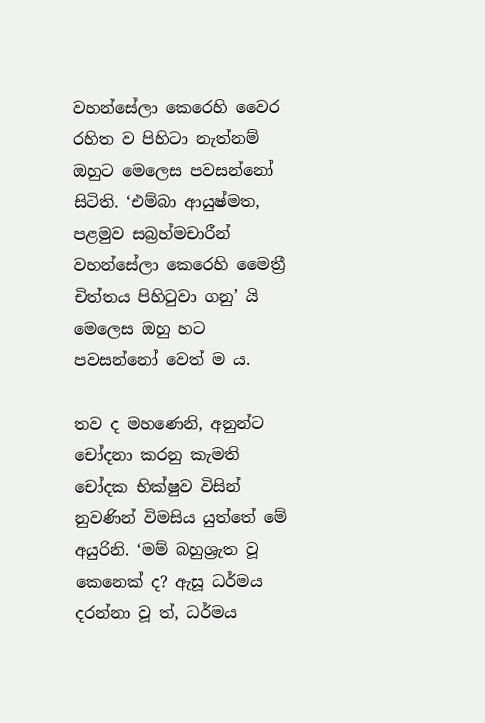වහන්සේලා කෙරෙහි වෛර රහිත ව පිහිටා නැත්නම් ඔහුට මෙලෙස පවසන්නෝ සිටිති. ‘එම්බා ආයුෂ්මත, පළමුව සබ්‍රහ්මචාරීන් වහන්සේලා කෙරෙහි මෛත්‍රී චිත්තය පිහිටුවා ගනු’ යි මෙලෙස ඔහු හට පවසන්නෝ වෙත් ම ය.

තව ද මහණෙනි, අනුන්ට චෝදනා කරනු කැමති චෝදක භික්ෂුව විසින් නුවණින් විමසිය යුත්තේ මේ අයුරිනි. ‘මම් බහුශ්‍රැත වූ කෙනෙක් ද? ඇසූ ධර්මය දරන්නා වූ ත්, ධර්මය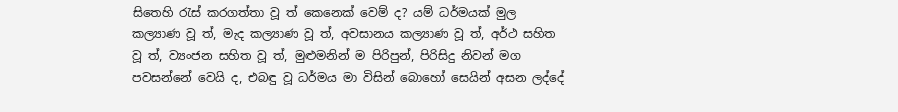සිතෙහි රැස් කරගත්තා වූ ත් කෙනෙක් වෙම් ද? යම් ධර්මයක් මුල කල්‍යාණ වූ ත්, මැද කල්‍යාණ වූ ත්, අවසානය කල්‍යාණ වූ ත්, අර්ථ සහිත වූ ත්, ව්‍යංජන සහිත වූ ත්, මුළුමනින් ම පිරිපුන්, පිරිසිදු නිවන් මග පවසන්නේ වෙයි ද, එබඳු වූ ධර්මය මා විසින් බොහෝ සෙයින් අසන ලද්දේ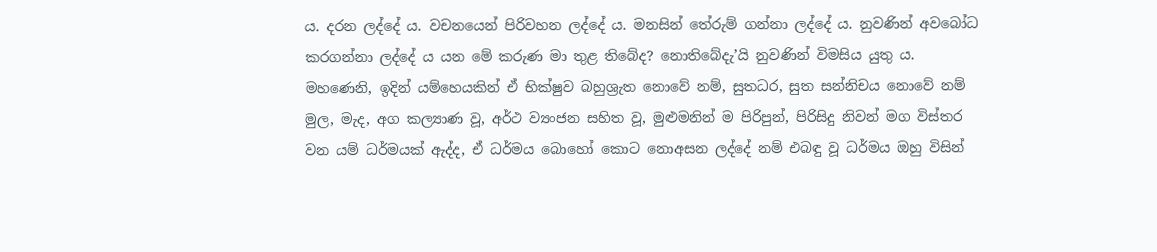ය. දරන ලද්දේ ය. වචනයෙන් පිරිවහන ලද්දේ ය. මනසින් තේරුම් ගන්නා ලද්දේ ය. නුවණින් අවබෝධ කරගන්නා ලද්දේ ය යන මේ කරුණ මා තුළ තිබේද? නොතිබේදැ’යි නුවණින් විමසිය යුතු ය. මහණෙනි, ඉදින් යම්හෙයකින් ඒ භික්ෂුව බහුශ්‍රැත නොවේ නම්, සුතධර, සුත සන්නිචය නොවේ නම් මුල, මැද, අග කල්‍යාණ වූ, අර්ථ ව්‍යංජන සහිත වූ, මුළුමනින් ම පිරිපුන්, පිරිසිදු නිවන් මග විස්තර වන යම් ධර්මයක් ඇද්ද, ඒ ධර්මය බොහෝ කොට නොඅසන ලද්දේ නම් එබඳු වූ ධර්මය ඔහු විසින්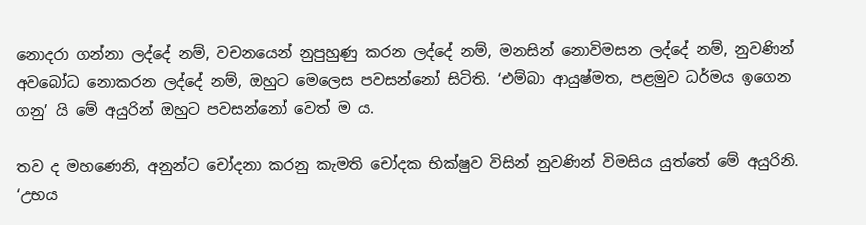නොදරා ගන්නා ලද්දේ නම්, වචනයෙන් නුපුහුණු කරන ලද්දේ නම්, මනසින් නොවිමසන ලද්දේ නම්, නුවණින් අවබෝධ නොකරන ලද්දේ නම්, ඔහුට මෙලෙස පවසන්නෝ සිටිති. ‘එම්බා ආයුෂ්මත, පළමුව ධර්මය ඉගෙන ගනු’ යි මේ අයුරින් ඔහුට පවසන්නෝ වෙත් ම ය.

තව ද මහණෙනි, අනුන්ට චෝදනා කරනු කැමති චෝදක භික්ෂුව විසින් නුවණින් විමසිය යුත්තේ මේ අයුරිනි. ‘උභය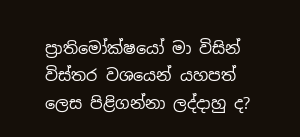ප්‍රාතිමෝක්ෂයෝ මා විසින් විස්තර වශයෙන් යහපත් ලෙස පිළිගන්නා ලද්දාහු ද?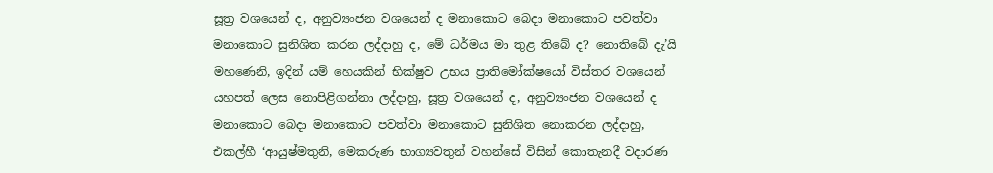සූත්‍ර වශයෙන් ද, අනුව්‍යංජන වශයෙන් ද මනාකොට බෙදා මනාකොට පවත්වා මනාකොට සුනිශිත කරන ලද්දාහු ද, මේ ධර්මය මා තුළ තිබේ ද? නොතිබේ දැ’යි මහණෙනි, ඉදින් යම් හෙයකින් භික්ෂුව උභය ප්‍රාතිමෝක්ෂයෝ විස්තර වශයෙන් යහපත් ලෙස නොපිළිගන්නා ලද්දාහු, සූත්‍ර වශයෙන් ද, අනුව්‍යංජන වශයෙන් ද මනාකොට බෙදා මනාකොට පවත්වා මනාකොට සුනිශිත නොකරන ලද්දාහු, එකල්හී ‘ආයුෂ්මතුනි, මෙකරුණ භාග්‍යවතුන් වහන්සේ විසින් කොතැනදී වදාරණ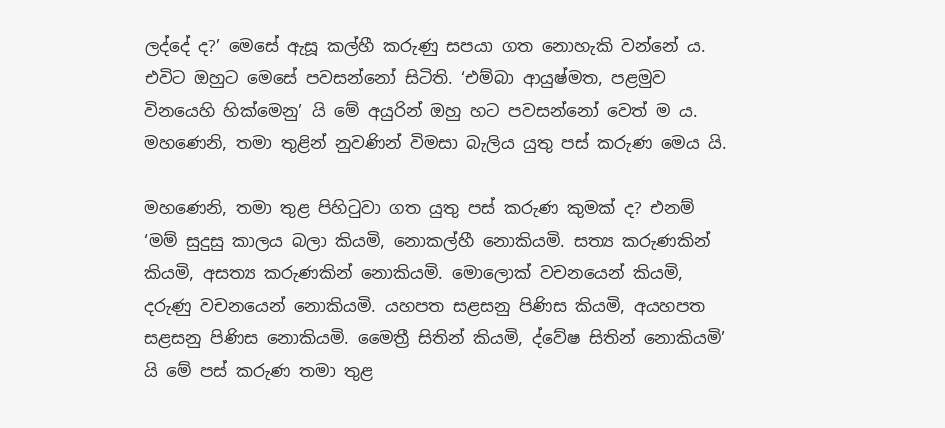ලද්දේ ද?’ මෙසේ ඇසූ කල්හී කරුණු සපයා ගත නොහැකි වන්නේ ය. එවිට ඔහුට මෙසේ පවසන්නෝ සිටිති. ‘එම්බා ආයුෂ්මත, පළමුව විනයෙහි හික්මෙනු’ යි මේ අයුරින් ඔහු හට පවසන්නෝ වෙත් ම ය. මහණෙනි, තමා තුළින් නුවණින් විමසා බැලිය යුතු පස් කරුණ මෙය යි.

මහණෙනි, තමා තුළ පිහිටුවා ගත යුතු පස් කරුණ කුමක් ද? එනම් ‘මම් සුදුසු කාලය බලා කියමි, නොකල්හී නොකියමි. සත්‍ය කරුණකින් කියමි, අසත්‍ය කරුණකින් නොකියමි. මොලොක් වචනයෙන් කියමි, දරුණු වචනයෙන් නොකියමි. යහපත සළසනු පිණිස කියමි, අයහපත සළසනු පිණිස නොකියමි. මෛත්‍රී සිතින් කියමි, ද්වේෂ සිතින් නොකියමි’ යි මේ පස් කරුණ තමා තුළ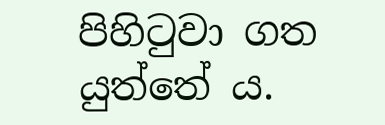පිහිටුවා ගත යුත්තේ ය.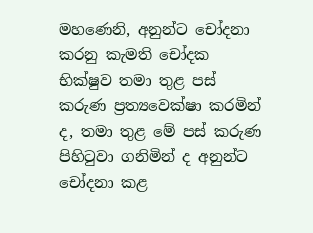මහණෙනි, අනුන්ට චෝදනා කරනු කැමති චෝදක භික්ෂුව තමා තුළ පස් කරුණ ප්‍රත්‍යවෙක්ෂා කරමින් ද, තමා තුළ මේ පස් කරුණ පිහිටුවා ගනිමින් ද අනුන්ට චෝදනා කළ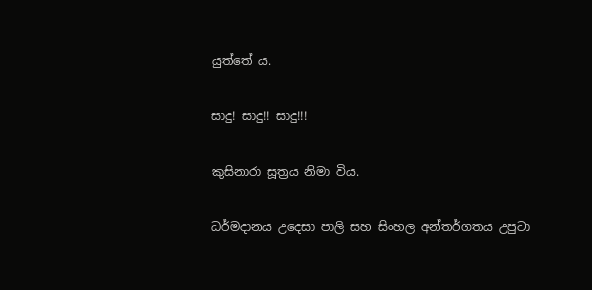යුත්තේ ය.

සාදු! සාදු!! සාදු!!!

කුසිනාරා සූත්‍රය නිමා විය.

ධර්මදානය උදෙසා පාලි සහ සිංහල අන්තර්ගතය උපුටා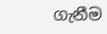ගැනීම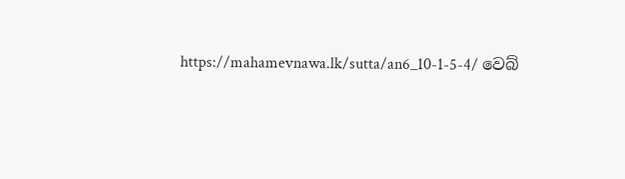https://mahamevnawa.lk/sutta/an6_10-1-5-4/ වෙබ්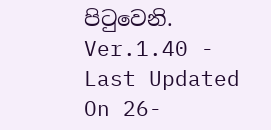පිටුවෙනි.
Ver.1.40 - Last Updated On 26-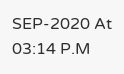SEP-2020 At 03:14 P.M